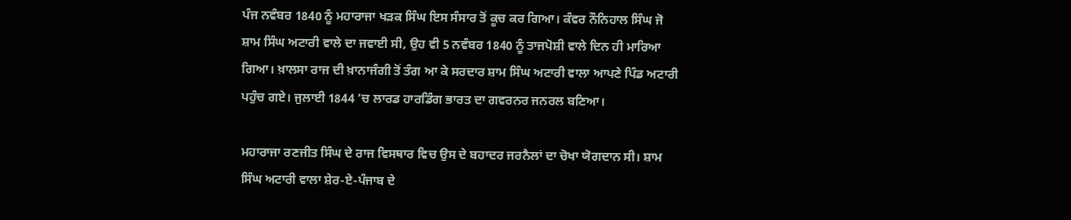ਪੰਜ ਨਵੰਬਰ 1840 ਨੂੰ ਮਹਾਰਾਜਾ ਖੜਕ ਸਿੰਘ ਇਸ ਸੰਸਾਰ ਤੋਂ ਕੂਚ ਕਰ ਗਿਆ। ਕੰਵਰ ਨੌਨਿਹਾਲ ਸਿੰਘ ਜੋ ਸ਼ਾਮ ਸਿੰਘ ਅਟਾਰੀ ਵਾਲੇ ਦਾ ਜਵਾਈ ਸੀ, ਉਹ ਵੀ 5 ਨਵੰਬਰ 1840 ਨੂੰ ਤਾਜਪੋਸ਼ੀ ਵਾਲੇ ਦਿਨ ਹੀ ਮਾਰਿਆ ਗਿਆ। ਖ਼ਾਲਸਾ ਰਾਜ ਦੀ ਖ਼ਾਨਾਜੰਗੀ ਤੋਂ ਤੰਗ ਆ ਕੇ ਸਰਦਾਰ ਸ਼ਾਮ ਸਿੰਘ ਅਟਾਰੀ ਵਾਲਾ ਆਪਣੇ ਪਿੰਡ ਅਟਾਰੀ ਪਹੁੰਚ ਗਏ। ਜੁਲਾਈ 1844 ’ਚ ਲਾਰਡ ਹਾਰਡਿੰਗ ਭਾਰਤ ਦਾ ਗਵਰਨਰ ਜਨਰਲ ਬਣਿਆ।

ਮਹਾਰਾਜਾ ਰਣਜੀਤ ਸਿੰਘ ਦੇ ਰਾਜ ਵਿਸਥਾਰ ਵਿਚ ਉਸ ਦੇ ਬਹਾਦਰ ਜਰਨੈਲਾਂ ਦਾ ਚੋਖਾ ਯੋਗਦਾਨ ਸੀ। ਸ਼ਾਮ ਸਿੰਘ ਅਟਾਰੀ ਵਾਲਾ ਸ਼ੇਰ-ਏ-ਪੰਜਾਬ ਦੇ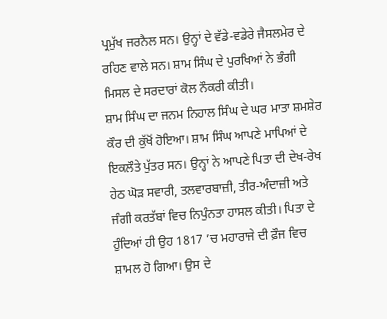ਪ੍ਰਮੁੱਖ ਜਰਨੈਲ ਸਨ। ਉਨ੍ਹਾਂ ਦੇ ਵੱਡੇ-ਵਡੇਰੇ ਜੈਸਲਮੇਰ ਦੇ ਰਹਿਣ ਵਾਲੇ ਸਨ। ਸ਼ਾਮ ਸਿੰਘ ਦੇ ਪੁਰਖਿਆਂ ਨੇ ਭੰਗੀ ਮਿਸਲ ਦੇ ਸਰਦਾਰਾਂ ਕੋਲ ਨੌਕਰੀ ਕੀਤੀ।
ਸ਼ਾਮ ਸਿੰਘ ਦਾ ਜਨਮ ਨਿਹਾਲ ਸਿੰਘ ਦੇ ਘਰ ਮਾਤਾ ਸ਼ਮਸ਼ੇਰ ਕੌਰ ਦੀ ਕੁੱਖੋਂ ਹੋਇਆ। ਸ਼ਾਮ ਸਿੰਘ ਆਪਣੇ ਮਾਪਿਆਂ ਦੇ ਇਕਲੌਤੇ ਪੁੱਤਰ ਸਨ। ਉਨ੍ਹਾਂ ਨੇ ਆਪਣੇ ਪਿਤਾ ਦੀ ਦੇਖ-ਰੇਖ ਹੇਠ ਘੋੜ ਸਵਾਰੀ, ਤਲਵਾਰਬਾਜ਼ੀ, ਤੀਰ-ਅੰਦਾਜ਼ੀ ਅਤੇ ਜੰਗੀ ਕਰਤੱਬਾਂ ਵਿਚ ਨਿਪੁੰਨਤਾ ਹਾਸਲ ਕੀਤੀ। ਪਿਤਾ ਦੇ ਹੁੰਦਿਆਂ ਹੀ ਉਹ 1817 ’ਚ ਮਹਾਰਾਜੇ ਦੀ ਫ਼ੌਜ ਵਿਚ ਸ਼ਾਮਲ ਹੋ ਗਿਆ। ਉਸ ਦੇ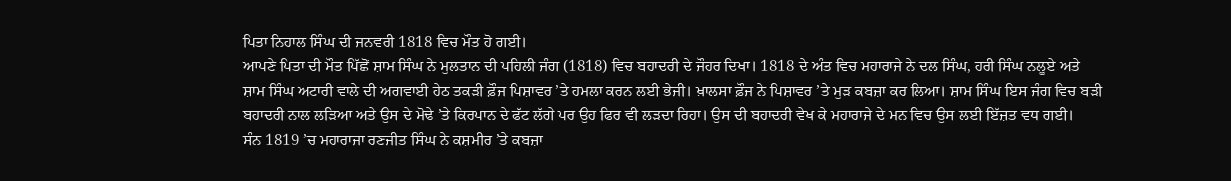ਪਿਤਾ ਨਿਹਾਲ ਸਿੰਘ ਦੀ ਜਨਵਰੀ 1818 ਵਿਚ ਮੌਤ ਹੋ ਗਈ।
ਆਪਣੇ ਪਿਤਾ ਦੀ ਮੌਤ ਪਿੱਛੋਂ ਸ਼ਾਮ ਸਿੰਘ ਨੇ ਮੁਲਤਾਨ ਦੀ ਪਹਿਲੀ ਜੰਗ (1818) ਵਿਚ ਬਹਾਦਰੀ ਦੇ ਜੌਹਰ ਦਿਖਾ। 1818 ਦੇ ਅੰਤ ਵਿਚ ਮਹਾਰਾਜੇ ਨੇ ਦਲ ਸਿੰਘ, ਹਰੀ ਸਿੰਘ ਨਲੂਏ ਅਤੇ ਸ਼ਾਮ ਸਿੰਘ ਅਟਾਰੀ ਵਾਲੇ ਦੀ ਅਗਵਾਈ ਹੇਠ ਤਕੜੀ ਫ਼ੌਜ ਪਿਸ਼ਾਵਰ ’ਤੇ ਹਮਲਾ ਕਰਨ ਲਈ ਭੇਜੀ। ਖ਼ਾਲਸਾ ਫ਼ੌਜ ਨੇ ਪਿਸ਼ਾਵਰ ’ਤੇ ਮੁੜ ਕਬਜ਼ਾ ਕਰ ਲਿਆ। ਸ਼ਾਮ ਸਿੰਘ ਇਸ ਜੰਗ ਵਿਚ ਬੜੀ ਬਹਾਦਰੀ ਨਾਲ ਲੜਿਆ ਅਤੇ ਉਸ ਦੇ ਮੋਢੇ ’ਤੇ ਕਿਰਪਾਨ ਦੇ ਫੱਟ ਲੱਗੇ ਪਰ ਉਹ ਫਿਰ ਵੀ ਲੜਦਾ ਰਿਹਾ। ਉਸ ਦੀ ਬਹਾਦਰੀ ਵੇਖ ਕੇ ਮਹਾਰਾਜੇ ਦੇ ਮਨ ਵਿਚ ਉਸ ਲਈ ਇੱਜ਼ਤ ਵਧ ਗਈ।
ਸੰਨ 1819 ’ਚ ਮਹਾਰਾਜਾ ਰਣਜੀਤ ਸਿੰਘ ਨੇ ਕਸ਼ਮੀਰ ’ਤੇ ਕਬਜ਼ਾ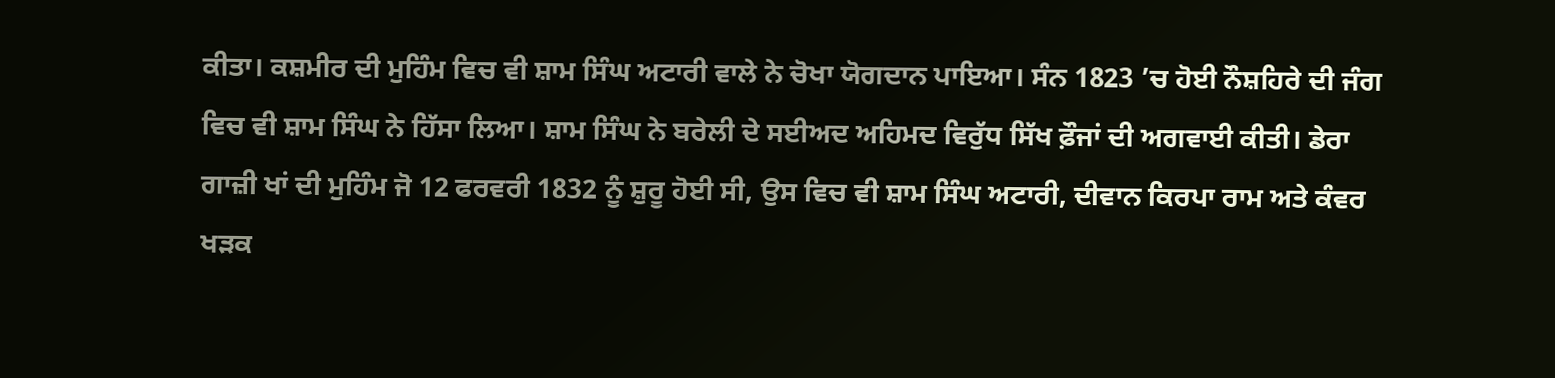ਕੀਤਾ। ਕਸ਼ਮੀਰ ਦੀ ਮੁਹਿੰਮ ਵਿਚ ਵੀ ਸ਼ਾਮ ਸਿੰਘ ਅਟਾਰੀ ਵਾਲੇ ਨੇ ਚੋਖਾ ਯੋਗਦਾਨ ਪਾਇਆ। ਸੰਨ 1823 ’ਚ ਹੋਈ ਨੌਸ਼ਹਿਰੇ ਦੀ ਜੰਗ ਵਿਚ ਵੀ ਸ਼ਾਮ ਸਿੰਘ ਨੇ ਹਿੱਸਾ ਲਿਆ। ਸ਼ਾਮ ਸਿੰਘ ਨੇ ਬਰੇਲੀ ਦੇ ਸਈਅਦ ਅਹਿਮਦ ਵਿਰੁੱਧ ਸਿੱਖ ਫ਼ੌਜਾਂ ਦੀ ਅਗਵਾਈ ਕੀਤੀ। ਡੇਰਾ ਗਾਜ਼ੀ ਖਾਂ ਦੀ ਮੁਹਿੰਮ ਜੋ 12 ਫਰਵਰੀ 1832 ਨੂੰ ਸ਼ੁਰੂ ਹੋਈ ਸੀ, ਉਸ ਵਿਚ ਵੀ ਸ਼ਾਮ ਸਿੰਘ ਅਟਾਰੀ, ਦੀਵਾਨ ਕਿਰਪਾ ਰਾਮ ਅਤੇ ਕੰਵਰ ਖੜਕ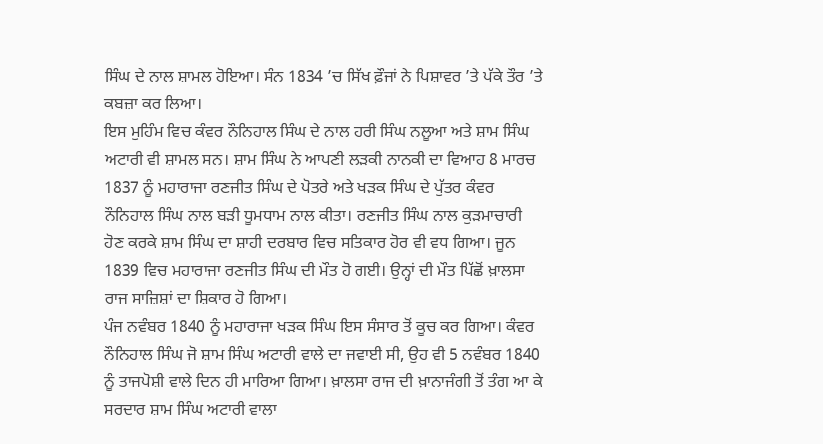ਸਿੰਘ ਦੇ ਨਾਲ ਸ਼ਾਮਲ ਹੋਇਆ। ਸੰਨ 1834 ’ਚ ਸਿੱਖ ਫ਼ੌਜਾਂ ਨੇ ਪਿਸ਼ਾਵਰ ’ਤੇ ਪੱਕੇ ਤੌਰ ’ਤੇ ਕਬਜ਼ਾ ਕਰ ਲਿਆ।
ਇਸ ਮੁਹਿੰਮ ਵਿਚ ਕੰਵਰ ਨੌਨਿਹਾਲ ਸਿੰਘ ਦੇ ਨਾਲ ਹਰੀ ਸਿੰਘ ਨਲੂਆ ਅਤੇ ਸ਼ਾਮ ਸਿੰਘ ਅਟਾਰੀ ਵੀ ਸ਼ਾਮਲ ਸਨ। ਸ਼ਾਮ ਸਿੰਘ ਨੇ ਆਪਣੀ ਲੜਕੀ ਨਾਨਕੀ ਦਾ ਵਿਆਹ 8 ਮਾਰਚ 1837 ਨੂੰ ਮਹਾਰਾਜਾ ਰਣਜੀਤ ਸਿੰਘ ਦੇ ਪੋਤਰੇ ਅਤੇ ਖੜਕ ਸਿੰਘ ਦੇ ਪੁੱਤਰ ਕੰਵਰ ਨੌਨਿਹਾਲ ਸਿੰਘ ਨਾਲ ਬੜੀ ਧੂਮਧਾਮ ਨਾਲ ਕੀਤਾ। ਰਣਜੀਤ ਸਿੰਘ ਨਾਲ ਕੁੜਮਾਚਾਰੀ ਹੋਣ ਕਰਕੇ ਸ਼ਾਮ ਸਿੰਘ ਦਾ ਸ਼ਾਹੀ ਦਰਬਾਰ ਵਿਚ ਸਤਿਕਾਰ ਹੋਰ ਵੀ ਵਧ ਗਿਆ। ਜੂਨ 1839 ਵਿਚ ਮਹਾਰਾਜਾ ਰਣਜੀਤ ਸਿੰਘ ਦੀ ਮੌਤ ਹੋ ਗਈ। ਉਨ੍ਹਾਂ ਦੀ ਮੌਤ ਪਿੱਛੋਂ ਖ਼ਾਲਸਾ ਰਾਜ ਸਾਜ਼ਿਸ਼ਾਂ ਦਾ ਸ਼ਿਕਾਰ ਹੋ ਗਿਆ।
ਪੰਜ ਨਵੰਬਰ 1840 ਨੂੰ ਮਹਾਰਾਜਾ ਖੜਕ ਸਿੰਘ ਇਸ ਸੰਸਾਰ ਤੋਂ ਕੂਚ ਕਰ ਗਿਆ। ਕੰਵਰ ਨੌਨਿਹਾਲ ਸਿੰਘ ਜੋ ਸ਼ਾਮ ਸਿੰਘ ਅਟਾਰੀ ਵਾਲੇ ਦਾ ਜਵਾਈ ਸੀ, ਉਹ ਵੀ 5 ਨਵੰਬਰ 1840 ਨੂੰ ਤਾਜਪੋਸ਼ੀ ਵਾਲੇ ਦਿਨ ਹੀ ਮਾਰਿਆ ਗਿਆ। ਖ਼ਾਲਸਾ ਰਾਜ ਦੀ ਖ਼ਾਨਾਜੰਗੀ ਤੋਂ ਤੰਗ ਆ ਕੇ ਸਰਦਾਰ ਸ਼ਾਮ ਸਿੰਘ ਅਟਾਰੀ ਵਾਲਾ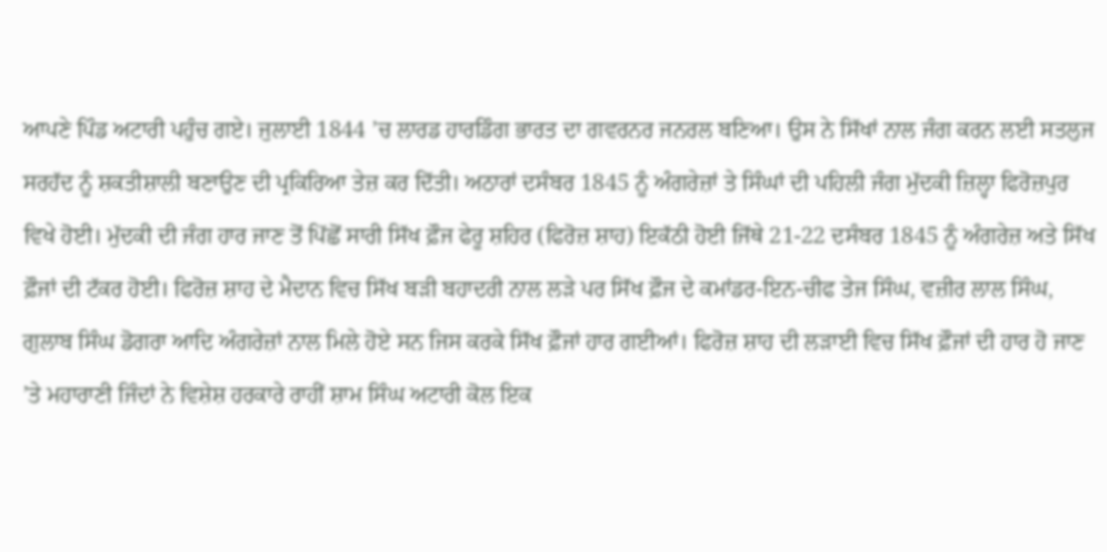ਆਪਣੇ ਪਿੰਡ ਅਟਾਰੀ ਪਹੁੰਚ ਗਏ। ਜੁਲਾਈ 1844 ’ਚ ਲਾਰਡ ਹਾਰਡਿੰਗ ਭਾਰਤ ਦਾ ਗਵਰਨਰ ਜਨਰਲ ਬਣਿਆ। ਉਸ ਨੇ ਸਿੱਖਾਂ ਨਾਲ ਜੰਗ ਕਰਨ ਲਈ ਸਤਲੁਜ ਸਰਹੱਦ ਨੂੰ ਸ਼ਕਤੀਸ਼ਾਲੀ ਬਣਾਉਣ ਦੀ ਪ੍ਰਕਿਰਿਆ ਤੇਜ਼ ਕਰ ਦਿੱਤੀ। ਅਠਾਰਾਂ ਦਸੰਬਰ 1845 ਨੂੰ ਅੰਗਰੇਜ਼ਾਂ ਤੇ ਸਿੰਘਾਂ ਦੀ ਪਹਿਲੀ ਜੰਗ ਮੁੱਦਕੀ ਜ਼ਿਲ੍ਹਾ ਫਿਰੋਜ਼ਪੁਰ ਵਿਖੇ ਹੋਈ। ਮੁੱਦਕੀ ਦੀ ਜੰਗ ਹਾਰ ਜਾਣ ਤੋਂ ਪਿੱਛੋਂ ਸਾਰੀ ਸਿੱਖ ਫ਼ੌਜ ਫੇਰੂ ਸ਼ਹਿਰ (ਫਿਰੋਜ਼ ਸ਼ਾਹ) ਇਕੱਠੀ ਹੋਈ ਜਿੱਥੇ 21-22 ਦਸੰਬਰ 1845 ਨੂੰ ਅੰਗਰੇਜ਼ ਅਤੇ ਸਿੱਖ ਫ਼ੌਜਾਂ ਦੀ ਟੱਕਰ ਹੋਈ। ਫਿਰੋਜ਼ ਸ਼ਾਹ ਦੇ ਮੈਦਾਨ ਵਿਚ ਸਿੱਖ ਬੜੀ ਬਹਾਦਰੀ ਨਾਲ ਲੜੇ ਪਰ ਸਿੱਖ ਫ਼ੌਜ ਦੇ ਕਮਾਂਡਰ-ਇਨ-ਚੀਫ ਤੇਜ ਸਿੰਘ, ਵਜ਼ੀਰ ਲਾਲ ਸਿੰਘ, ਗੁਲਾਬ ਸਿੰਘ ਡੋਗਰਾ ਆਦਿ ਅੰਗਰੇਜ਼ਾਂ ਨਾਲ ਮਿਲੇ ਹੋਏ ਸਨ ਜਿਸ ਕਰਕੇ ਸਿੱਖ ਫ਼ੌਜਾਂ ਹਾਰ ਗਈਆਂ। ਫਿਰੋਜ਼ ਸ਼ਾਹ ਦੀ ਲੜਾਈ ਵਿਚ ਸਿੱਖ ਫ਼ੌਜਾਂ ਦੀ ਹਾਰ ਹੋ ਜਾਣ ’ਤੇ ਮਹਾਰਾਣੀ ਜਿੰਦਾਂ ਨੇ ਵਿਸ਼ੇਸ਼ ਹਰਕਾਰੇ ਰਾਹੀਂ ਸ਼ਾਮ ਸਿੰਘ ਅਟਾਰੀ ਕੋਲ ਇਕ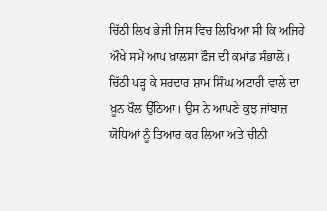ਚਿੱਠੀ ਲਿਖ ਭੇਜੀ ਜਿਸ ਵਿਚ ਲਿਖਿਆ ਸੀ ਕਿ ਅਜਿਹੇ ਔਖੇ ਸਮੇਂ ਆਪ ਖ਼ਾਲਸਾ ਫ਼ੌਜ ਦੀ ਕਮਾਂਡ ਸੰਭਾਲੋ।
ਚਿੱਠੀ ਪੜ੍ਹ ਕੇ ਸਰਦਾਰ ਸ਼ਾਮ ਸਿੰਘ ਅਟਾਰੀ ਵਾਲੇ ਦਾ ਖ਼ੂਨ ਖੌਲ ਉੱਠਿਆ। ਉਸ ਨੇ ਆਪਣੇ ਕੁਝ ਜਾਂਬਾਜ਼ ਯੋਧਿਆਂ ਨੂੰ ਤਿਆਰ ਕਰ ਲਿਆ ਅਤੇ ਚੀਨੀ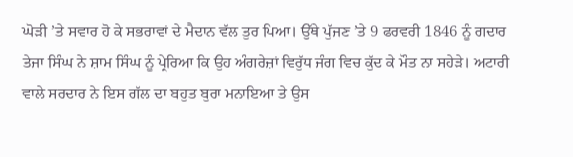ਘੋੜੀ ’ਤੇ ਸਵਾਰ ਹੋ ਕੇ ਸਭਰਾਵਾਂ ਦੇ ਮੈਦਾਨ ਵੱਲ ਤੁਰ ਪਿਆ। ਉੱਥੇ ਪੁੱਜਣ ’ਤੇ 9 ਫਰਵਰੀ 1846 ਨੂੰ ਗਦਾਰ ਤੇਜਾ ਸਿੰਘ ਨੇ ਸ਼ਾਮ ਸਿੰਘ ਨੂੰ ਪ੍ਰੇਰਿਆ ਕਿ ਉਹ ਅੰਗਰੇਜ਼ਾਂ ਵਿਰੁੱਧ ਜੰਗ ਵਿਚ ਕੁੱਦ ਕੇ ਮੌਤ ਨਾ ਸਹੇੜੇ। ਅਟਾਰੀ ਵਾਲੇ ਸਰਦਾਰ ਨੇ ਇਸ ਗੱਲ ਦਾ ਬਹੁਤ ਬੁਰਾ ਮਨਾਇਆ ਤੇ ਉਸ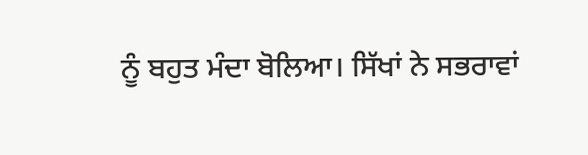ਨੂੰ ਬਹੁਤ ਮੰਦਾ ਬੋਲਿਆ। ਸਿੱਖਾਂ ਨੇ ਸਭਰਾਵਾਂ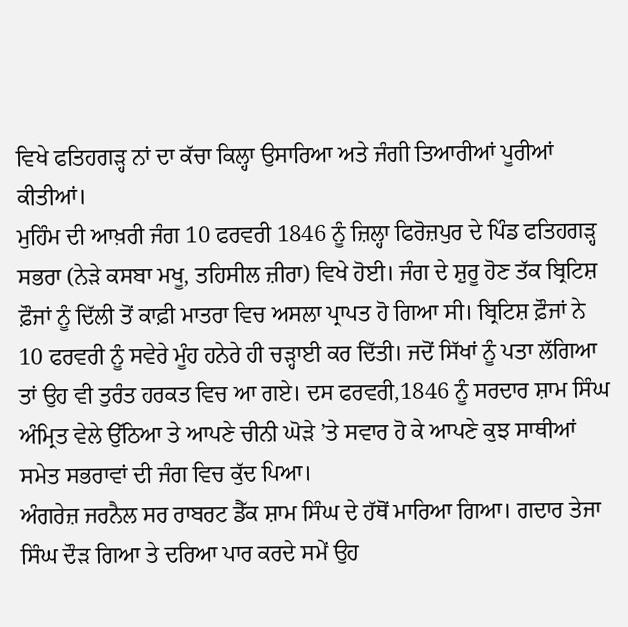ਵਿਖੇ ਫਤਿਹਗੜ੍ਹ ਨਾਂ ਦਾ ਕੱਚਾ ਕਿਲ੍ਹਾ ਉਸਾਰਿਆ ਅਤੇ ਜੰਗੀ ਤਿਆਰੀਆਂ ਪੂਰੀਆਂ ਕੀਤੀਆਂ।
ਮੁਹਿੰਮ ਦੀ ਆਖ਼ਰੀ ਜੰਗ 10 ਫਰਵਰੀ 1846 ਨੂੰ ਜ਼ਿਲ੍ਹਾ ਫਿਰੋਜ਼ਪੁਰ ਦੇ ਪਿੰਡ ਫਤਿਹਗੜ੍ਹ ਸਭਰਾ (ਨੇੜੇ ਕਸਬਾ ਮਖੂ, ਤਹਿਸੀਲ ਜ਼ੀਰਾ) ਵਿਖੇ ਹੋਈ। ਜੰਗ ਦੇ ਸ਼ੁਰੂ ਹੋਣ ਤੱਕ ਬ੍ਰਿਟਿਸ਼ ਫ਼ੌਜਾਂ ਨੂੰ ਦਿੱਲੀ ਤੋਂ ਕਾਫ਼ੀ ਮਾਤਰਾ ਵਿਚ ਅਸਲਾ ਪ੍ਰਾਪਤ ਹੋ ਗਿਆ ਸੀ। ਬ੍ਰਿਟਿਸ਼ ਫ਼ੌਜਾਂ ਨੇ 10 ਫਰਵਰੀ ਨੂੰ ਸਵੇਰੇ ਮੂੰਹ ਹਨੇਰੇ ਹੀ ਚੜ੍ਹਾਈ ਕਰ ਦਿੱਤੀ। ਜਦੋਂ ਸਿੱਖਾਂ ਨੂੰ ਪਤਾ ਲੱਗਿਆ ਤਾਂ ਉਹ ਵੀ ਤੁਰੰਤ ਹਰਕਤ ਵਿਚ ਆ ਗਏ। ਦਸ ਫਰਵਰੀ,1846 ਨੂੰ ਸਰਦਾਰ ਸ਼ਾਮ ਸਿੰਘ ਅੰਮ੍ਰਿਤ ਵੇਲੇ ਉੱਠਿਆ ਤੇ ਆਪਣੇ ਚੀਨੀ ਘੋੜੇ ’ਤੇ ਸਵਾਰ ਹੋ ਕੇ ਆਪਣੇ ਕੁਝ ਸਾਥੀਆਂ ਸਮੇਤ ਸਭਰਾਵਾਂ ਦੀ ਜੰਗ ਵਿਚ ਕੁੱਦ ਪਿਆ।
ਅੰਗਰੇਜ਼ ਜਰਨੈਲ ਸਰ ਰਾਬਰਟ ਡੈੱਕ ਸ਼ਾਮ ਸਿੰਘ ਦੇ ਹੱਥੋਂ ਮਾਰਿਆ ਗਿਆ। ਗਦਾਰ ਤੇਜਾ ਸਿੰਘ ਦੌੜ ਗਿਆ ਤੇ ਦਰਿਆ ਪਾਰ ਕਰਦੇ ਸਮੇਂ ਉਹ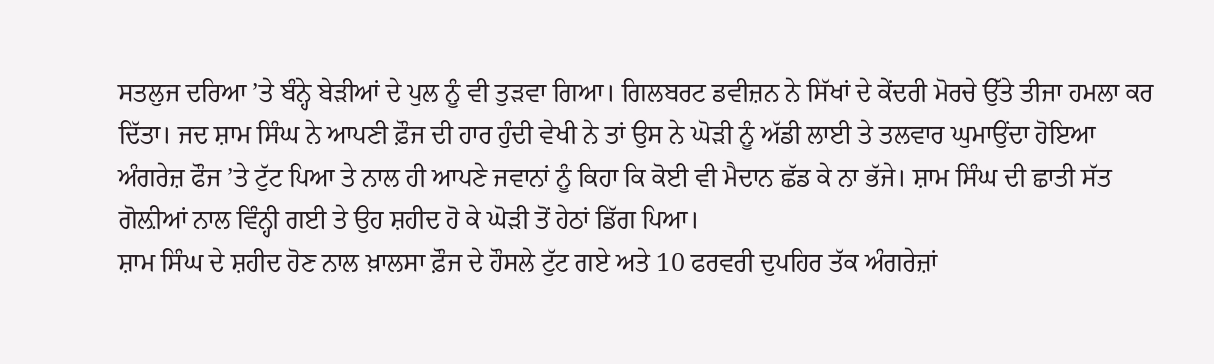ਸਤਲੁਜ ਦਰਿਆ ’ਤੇ ਬੰਨ੍ਹੇ ਬੇੜੀਆਂ ਦੇ ਪੁਲ ਨੂੰ ਵੀ ਤੁੜਵਾ ਗਿਆ। ਗਿਲਬਰਟ ਡਵੀਜ਼ਨ ਨੇ ਸਿੱਖਾਂ ਦੇ ਕੇਂਦਰੀ ਮੋਰਚੇ ਉੱਤੇ ਤੀਜਾ ਹਮਲਾ ਕਰ ਦਿੱਤਾ। ਜਦ ਸ਼ਾਮ ਸਿੰਘ ਨੇ ਆਪਣੀ ਫ਼ੌਜ ਦੀ ਹਾਰ ਹੁੰਦੀ ਵੇਖੀ ਨੇ ਤਾਂ ਉਸ ਨੇ ਘੋੜੀ ਨੂੰ ਅੱਡੀ ਲਾਈ ਤੇ ਤਲਵਾਰ ਘੁਮਾਉਂਦਾ ਹੋਇਆ ਅੰਗਰੇਜ਼ ਫੌਜ ’ਤੇ ਟੁੱਟ ਪਿਆ ਤੇ ਨਾਲ ਹੀ ਆਪਣੇ ਜਵਾਨਾਂ ਨੂੰ ਕਿਹਾ ਕਿ ਕੋਈ ਵੀ ਮੈਦਾਨ ਛੱਡ ਕੇ ਨਾ ਭੱਜੇ। ਸ਼ਾਮ ਸਿੰਘ ਦੀ ਛਾਤੀ ਸੱਤ ਗੋਲ਼ੀਆਂ ਨਾਲ ਵਿੰਨ੍ਹੀ ਗਈ ਤੇ ਉਹ ਸ਼ਹੀਦ ਹੋ ਕੇ ਘੋੜੀ ਤੋਂ ਹੇਠਾਂ ਡਿੱਗ ਪਿਆ।
ਸ਼ਾਮ ਸਿੰਘ ਦੇ ਸ਼ਹੀਦ ਹੋਣ ਨਾਲ ਖ਼ਾਲਸਾ ਫ਼ੌਜ ਦੇ ਹੌਸਲੇ ਟੁੱਟ ਗਏ ਅਤੇ 10 ਫਰਵਰੀ ਦੁਪਹਿਰ ਤੱਕ ਅੰਗਰੇਜ਼ਾਂ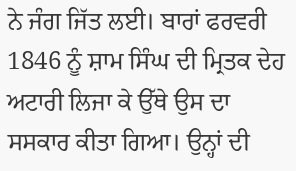ਨੇ ਜੰਗ ਜਿੱਤ ਲਈ। ਬਾਰਾਂ ਫਰਵਰੀ 1846 ਨੂੰ ਸ਼ਾਮ ਸਿੰਘ ਦੀ ਮ੍ਰਿਤਕ ਦੇਹ ਅਟਾਰੀ ਲਿਜਾ ਕੇ ਉੱਥੇ ਉਸ ਦਾ ਸਸਕਾਰ ਕੀਤਾ ਗਿਆ। ਉਨ੍ਹਾਂ ਦੀ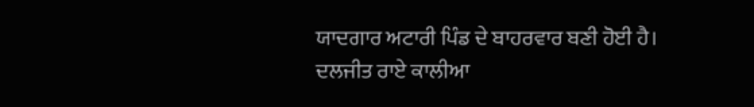ਯਾਦਗਾਰ ਅਟਾਰੀ ਪਿੰਡ ਦੇ ਬਾਹਰਵਾਰ ਬਣੀ ਹੋਈ ਹੈ।
ਦਲਜੀਤ ਰਾਏ ਕਾਲੀਆ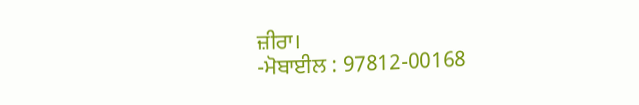ਜ਼ੀਰਾ।
-ਮੋਬਾਈਲ : 97812-00168